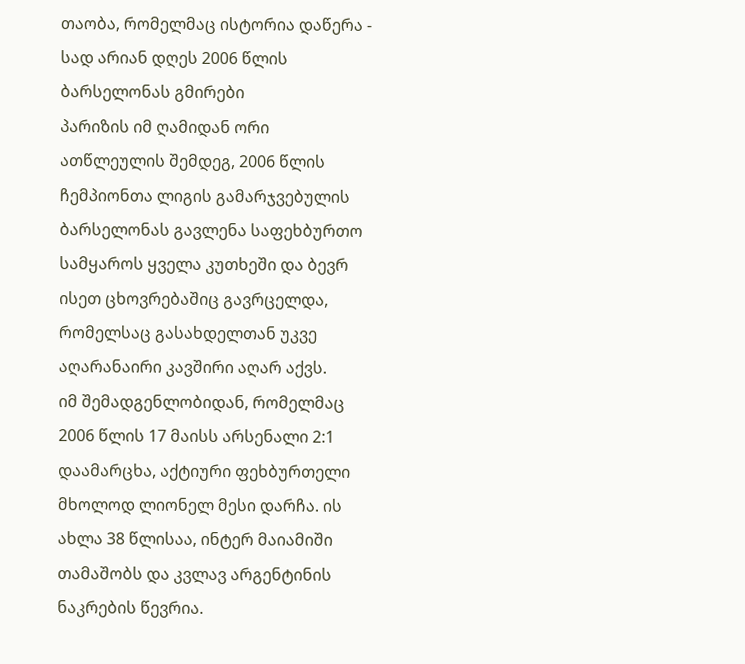თაობა, რომელმაც ისტორია დაწერა - სად არიან დღეს 2006 წლის ბარსელონას გმირები
პარიზის იმ ღამიდან ორი ათწლეულის შემდეგ, 2006 წლის ჩემპიონთა ლიგის გამარჯვებულის ბარსელონას გავლენა საფეხბურთო სამყაროს ყველა კუთხეში და ბევრ ისეთ ცხოვრებაშიც გავრცელდა, რომელსაც გასახდელთან უკვე აღარანაირი კავშირი აღარ აქვს.
იმ შემადგენლობიდან, რომელმაც 2006 წლის 17 მაისს არსენალი 2:1 დაამარცხა, აქტიური ფეხბურთელი მხოლოდ ლიონელ მესი დარჩა. ის ახლა 38 წლისაა, ინტერ მაიამიში თამაშობს და კვლავ არგენტინის ნაკრების წევრია.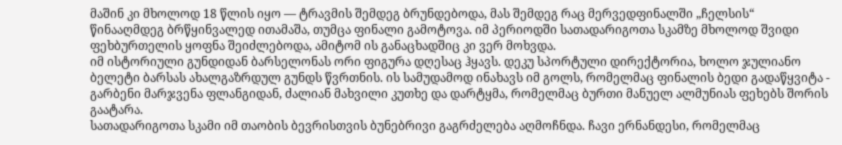მაშინ კი მხოლოდ 18 წლის იყო — ტრავმის შემდეგ ბრუნდებოდა, მას შემდეგ რაც მერვედფინალში „ჩელსის“ წინააღმდეგ ბრწყინვალედ ითამაშა, თუმცა ფინალი გამოტოვა. იმ პერიოდში სათადარიგოთა სკამზე მხოლოდ შვიდი ფეხბურთელის ყოფნა შეიძლებოდა, ამიტომ ის განაცხადშიც კი ვერ მოხვდა.
იმ ისტორიული გუნდიდან ბარსელონას ორი ფიგურა დღესაც ჰყავს. დეკუ სპორტული დირექტორია, ხოლო ჯულიანო ბელეტი ბარსას ახალგაზრდულ გუნდს წვრთნის. ის სამუდამოდ ინახავს იმ გოლს, რომელმაც ფინალის ბედი გადაწყვიტა - გარბენი მარჯვენა ფლანგიდან, ძალიან მახვილი კუთხე და დარტყმა, რომელმაც ბურთი მანუელ ალმუნიას ფეხებს შორის გაატარა.
სათადარიგოთა სკამი იმ თაობის ბევრისთვის ბუნებრივი გაგრძელება აღმოჩნდა. ჩავი ერნანდესი, რომელმაც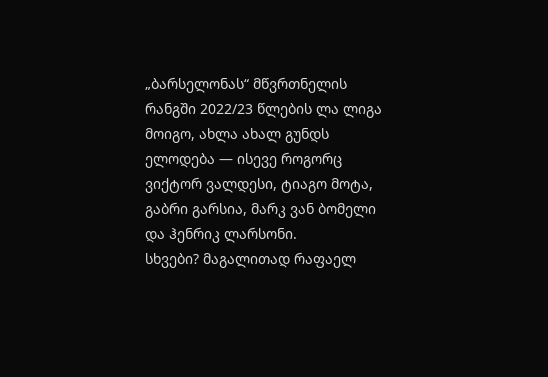„ბარსელონას“ მწვრთნელის რანგში 2022/23 წლების ლა ლიგა მოიგო, ახლა ახალ გუნდს ელოდება — ისევე როგორც ვიქტორ ვალდესი, ტიაგო მოტა, გაბრი გარსია, მარკ ვან ბომელი და ჰენრიკ ლარსონი.
სხვები? მაგალითად რაფაელ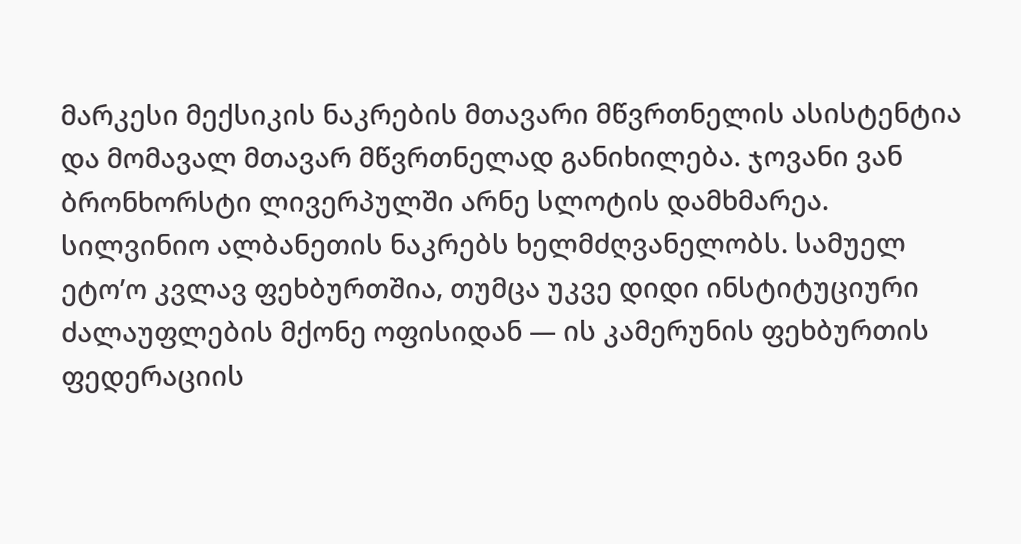მარკესი მექსიკის ნაკრების მთავარი მწვრთნელის ასისტენტია და მომავალ მთავარ მწვრთნელად განიხილება. ჯოვანი ვან ბრონხორსტი ლივერპულში არნე სლოტის დამხმარეა.
სილვინიო ალბანეთის ნაკრებს ხელმძღვანელობს. სამუელ ეტო’ო კვლავ ფეხბურთშია, თუმცა უკვე დიდი ინსტიტუციური ძალაუფლების მქონე ოფისიდან — ის კამერუნის ფეხბურთის ფედერაციის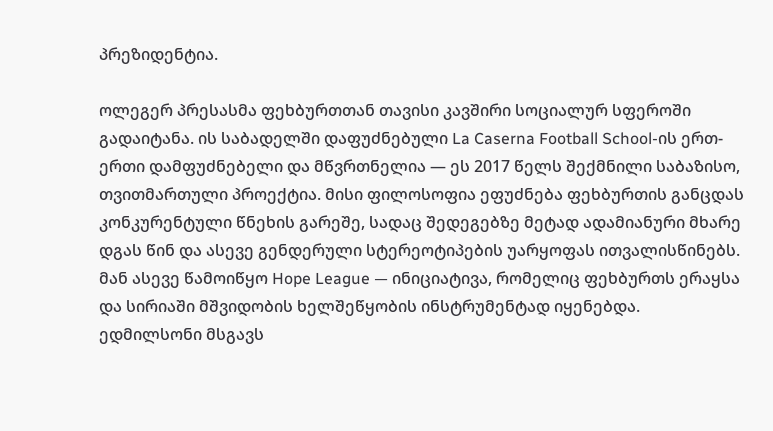პრეზიდენტია.

ოლეგერ პრესასმა ფეხბურთთან თავისი კავშირი სოციალურ სფეროში გადაიტანა. ის საბადელში დაფუძნებული La Caserna Football School-ის ერთ-ერთი დამფუძნებელი და მწვრთნელია — ეს 2017 წელს შექმნილი საბაზისო, თვითმართული პროექტია. მისი ფილოსოფია ეფუძნება ფეხბურთის განცდას კონკურენტული წნეხის გარეშე, სადაც შედეგებზე მეტად ადამიანური მხარე დგას წინ და ასევე გენდერული სტერეოტიპების უარყოფას ითვალისწინებს.
მან ასევე წამოიწყო Hope League — ინიციატივა, რომელიც ფეხბურთს ერაყსა და სირიაში მშვიდობის ხელშეწყობის ინსტრუმენტად იყენებდა.
ედმილსონი მსგავს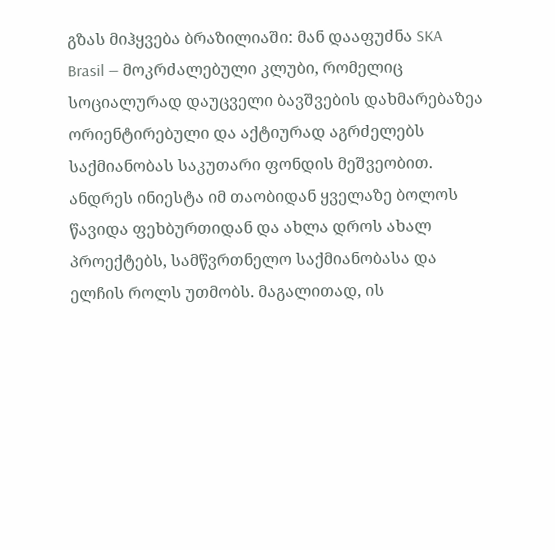გზას მიჰყვება ბრაზილიაში: მან დააფუძნა SKA Brasil — მოკრძალებული კლუბი, რომელიც სოციალურად დაუცველი ბავშვების დახმარებაზეა ორიენტირებული და აქტიურად აგრძელებს საქმიანობას საკუთარი ფონდის მეშვეობით.
ანდრეს ინიესტა იმ თაობიდან ყველაზე ბოლოს წავიდა ფეხბურთიდან და ახლა დროს ახალ პროექტებს, სამწვრთნელო საქმიანობასა და ელჩის როლს უთმობს. მაგალითად, ის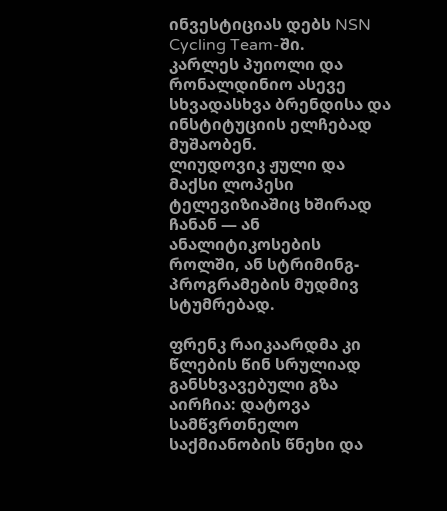ინვესტიციას დებს NSN Cycling Team-ში.
კარლეს პუიოლი და რონალდინიო ასევე სხვადასხვა ბრენდისა და ინსტიტუციის ელჩებად მუშაობენ.
ლიუდოვიკ ჟული და მაქსი ლოპესი ტელევიზიაშიც ხშირად ჩანან — ან ანალიტიკოსების როლში, ან სტრიმინგ-პროგრამების მუდმივ სტუმრებად.

ფრენკ რაიკაარდმა კი წლების წინ სრულიად განსხვავებული გზა აირჩია: დატოვა სამწვრთნელო საქმიანობის წნეხი და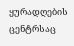ყურადღების ცენტრსაც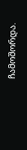ჩამოშორდა.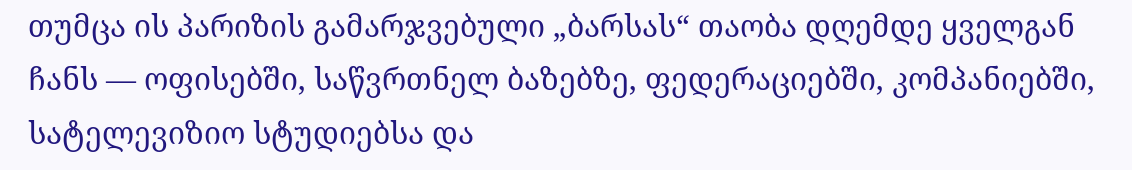თუმცა ის პარიზის გამარჯვებული „ბარსას“ თაობა დღემდე ყველგან ჩანს — ოფისებში, საწვრთნელ ბაზებზე, ფედერაციებში, კომპანიებში, სატელევიზიო სტუდიებსა და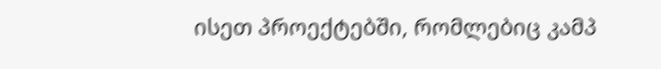ისეთ პროექტებში, რომლებიც კამპ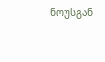ნოუსგან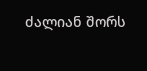ძალიან შორს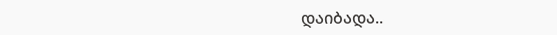დაიბადა..